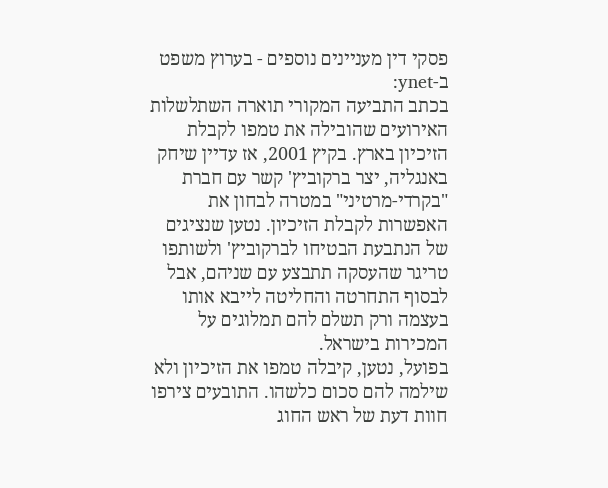פסקי דין מעניינים נוספים - בערוץ משפט ב-ynet:
בכתב התביעה המקורי תוארה השתלשלות האירועים שהובילה את טמפו לקבלת הזיכיון בארץ. בקיץ 2001, אז עדיין שיחק באנגליה, יצר ברקוביץ' קשר עם חברת "בקרדי-מרטיני" במטרה לבחון את האפשרות לקבלת הזיכיון. נטען שנציגים של הנתבעת הבטיחו לברקוביץ' ולשותפו טריגר שהעסקה תתבצע עם שניהם, אבל לבסוף התחרטה והחליטה לייבא אותו בעצמה ורק תשלם להם תמלוגים על המכירות בישראל.
בפועל, נטען, קיבלה טמפו את הזיכיון ולא שילמה להם סכום כלשהו. התובעים צירפו חוות דעת של ראש החוג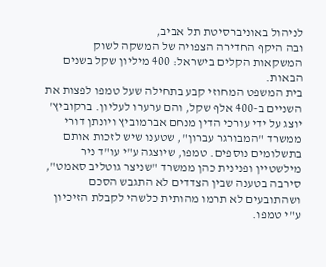לניהול באוניברסיטת תל אביב,
ובה היקף החדירה הצפויה של המשקה לשוק המשקאות הקלים בישראל: 400 מיליון שקל בשנים הבאות.
בית המשפט המחוזי קבע בתחילה שעל טמפו לפצות את השניים ב-400 אלף שקל, והם ערערו לעליון. ברקוביץ' יוצג על ידי עורכי הדין מנחם אברמוביץ ויונתן דורי ממשרד "המבורגר עברון", שטענו שיש לזכות אותם בתשלומים נוספים. טמפו, שיוצגה ע"י עו"ד ניר מילשטיין ופנינית כהן ממשרד "שניצר גוטליב סאמט", סירבה בטענה שבין הצדדים לא התגבש הסכם ושהתובעים לא תרמו מהותית כלשהי לקבלת הזיכיון ע"י טמפו.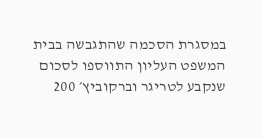במסגרת הסכמה שהתגבשה בבית המשפט העליון התווספו לסכום שנקבע לטריגר וברקוביץ׳ 200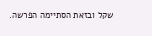שקל ובזאת הסתיימה הפרשה.